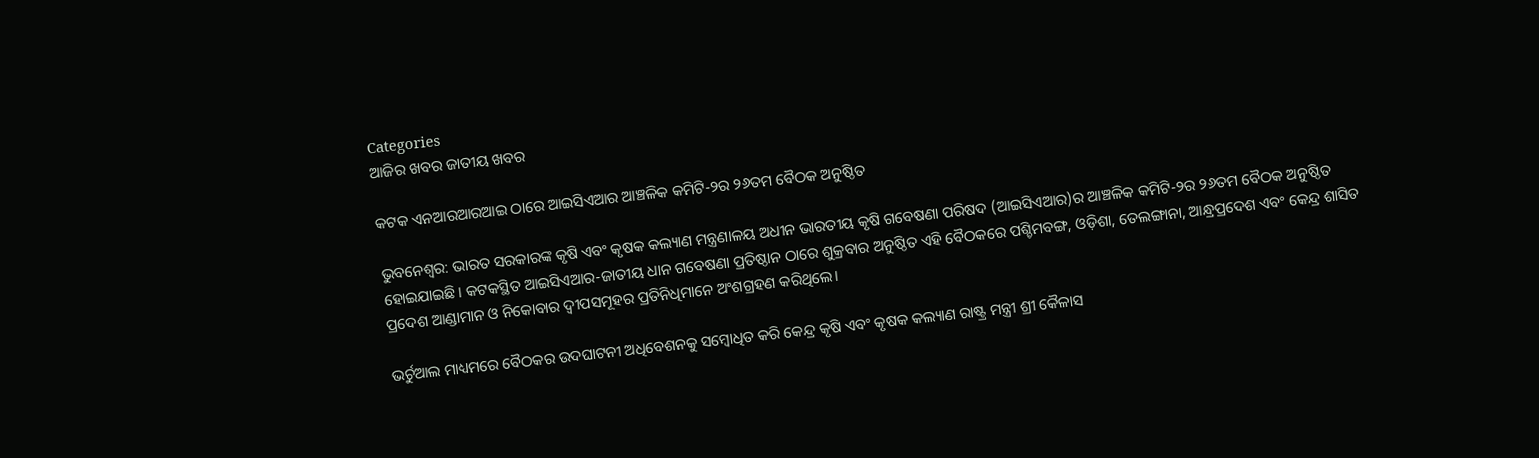Categories
ଆଜିର ଖବର ଜାତୀୟ ଖବର

କଟକ ଏନଆରଆରଆଇ ଠାରେ ଆଇସିଏଆର ଆଞ୍ଚଳିକ କମିଟି-୨ର ୨୬ତମ ବୈଠକ ଅନୁଷ୍ଠିତ

ଭୁବନେଶ୍ବର: ଭାରତ ସରକାରଙ୍କ କୃଷି ଏବଂ କୃଷକ କଲ୍ୟାଣ ମନ୍ତ୍ରଣାଳୟ ଅଧୀନ ଭାରତୀୟ କୃଷି ଗବେଷଣା ପରିଷଦ (ଆଇସିଏଆର)ର ଆଞ୍ଚଳିକ କମିଟି-୨ର ୨୬ତମ ବୈଠକ ଅନୁଷ୍ଠିତ ହୋଇଯାଇଛି। କଟକସ୍ଥିତ ଆଇସିଏଆର-ଜାତୀୟ ଧାନ ଗବେଷଣା ପ୍ରତିଷ୍ଠାନ ଠାରେ ଶୁକ୍ରବାର ଅନୁଷ୍ଠିତ ଏହି ବୈଠକରେ ପଶ୍ଚିମବଙ୍ଗ, ଓଡ଼ିଶା, ତେଲଙ୍ଗାନା, ଆନ୍ଧ୍ରପ୍ରଦେଶ ଏବଂ କେନ୍ଦ୍ର ଶାସିତ ପ୍ରଦେଶ ଆଣ୍ଡାମାନ ଓ ନିକୋବାର ଦ୍ବୀପସମୂହର ପ୍ରତିନିଧିମାନେ ଅଂଶଗ୍ରହଣ କରିଥିଲେ।

ଭର୍ଚୁଆଲ ମାଧ୍ୟମରେ ବୈଠକର ଉଦଘାଟନୀ ଅଧିବେଶନକୁ ସମ୍ବୋଧିତ କରି କେନ୍ଦ୍ର କୃଷି ଏବଂ କୃଷକ କଲ୍ୟାଣ ରାଷ୍ଟ୍ର ମନ୍ତ୍ରୀ ଶ୍ରୀ କୈଳାସ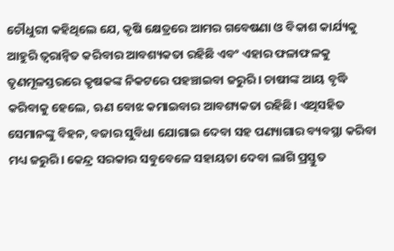ଚୌଧୁରୀ କହିଥିଲେ ଯେ, କୃଷି କ୍ଷେତ୍ରରେ ଆମର ଗବେଷଣା ଓ ବିକାଶ କାର୍ଯ୍ୟକୁ ଆହୁରି ତ୍ବରାନ୍ବିତ କରିବାର ଆବଶ୍ୟକତା ରହିଛି ଏବଂ ଏହାର ଫଳାଫଳକୁ ତୃଣମୂଳସ୍ତରରେ କୃଷକଙ୍କ ନିକଟରେ ପହଞ୍ଚାଇବା ଜରୁରି। ଚାଷୀଙ୍କ ଆୟ ବୃଦ୍ଧି କରିବାକୁ ହେଲେ, ଋଣ ବୋଝ କମାଇବାର ଆବଶ୍ୟକତା ରହିଛି। ଏଥିସହିତ ସେମାନଙ୍କୁ ବିହନ, ବଜାର ସୁବିଧା ଯୋଗାଇ ଦେବା ସହ ପଣ୍ୟାଗାର ବ୍ୟବସ୍ଥା କରିବା ମଧ୍ୟ ଜରୁରି। କେନ୍ଦ୍ର ସରକାର ସବୁବେଳେ ସହାୟତା ଦେବା ଲାଗି ପ୍ରସ୍ତୁତ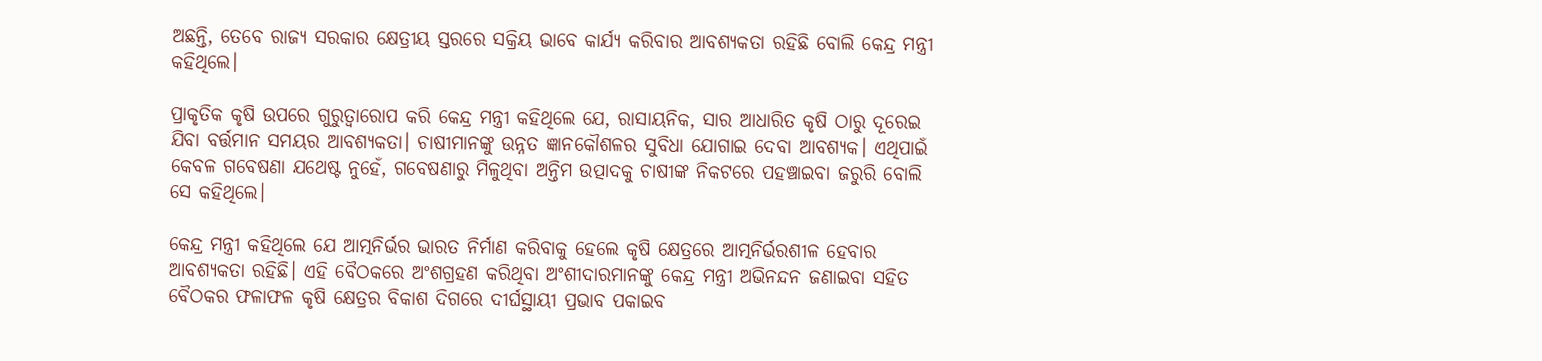ଅଛନ୍ତି, ତେବେ ରାଜ୍ୟ ସରକାର କ୍ଷେତ୍ରୀୟ ସ୍ତରରେ ସକ୍ରିୟ ଭାବେ କାର୍ଯ୍ୟ କରିବାର ଆବଶ୍ୟକତା ରହିଛି ବୋଲି କେନ୍ଦ୍ର ମନ୍ତ୍ରୀ କହିଥିଲେ।

ପ୍ରାକୃତିକ କୃଷି ଉପରେ ଗୁରୁତ୍ବାରୋପ କରି କେନ୍ଦ୍ର ମନ୍ତ୍ରୀ କହିଥିଲେ ଯେ, ରାସାୟନିକ, ସାର ଆଧାରିତ କୃଷି ଠାରୁ ଦୂରେଇ ଯିବା ବର୍ତ୍ତମାନ ସମୟର ଆବଶ୍ୟକତା। ଚାଷୀମାନଙ୍କୁ ଉନ୍ନତ ଜ୍ଞାନକୌଶଳର ସୁବିଧା ଯୋଗାଇ ଦେବା ଆବଶ୍ୟକ। ଏଥିପାଇଁ କେବଳ ଗବେଷଣା ଯଥେଷ୍ଟ ନୁହେଁ, ଗବେଷଣାରୁ ମିଳୁଥିବା ଅନ୍ତିମ ଉତ୍ପାଦକୁ ଚାଷୀଙ୍କ ନିକଟରେ ପହଞ୍ଚାଇବା ଜରୁରି ବୋଲି ସେ କହିଥିଲେ।

କେନ୍ଦ୍ର ମନ୍ତ୍ରୀ କହିଥିଲେ ଯେ ଆତ୍ମନିର୍ଭର ଭାରତ ନିର୍ମାଣ କରିବାକୁ ହେଲେ କୃଷି କ୍ଷେତ୍ରରେ ଆତ୍ମନିର୍ଭରଶୀଳ ହେବାର ଆବଶ୍ୟକତା ରହିଛି। ଏହି ବୈଠକରେ ଅଂଶଗ୍ରହଣ କରିଥିବା ଅଂଶୀଦାରମାନଙ୍କୁ କେନ୍ଦ୍ର ମନ୍ତ୍ରୀ ଅଭିନନ୍ଦନ ଜଣାଇବା ସହିତ ବୈଠକର ଫଳାଫଳ କୃଷି କ୍ଷେତ୍ରର ବିକାଶ ଦିଗରେ ଦୀର୍ଘସ୍ଥାୟୀ ପ୍ରଭାବ ପକାଇବ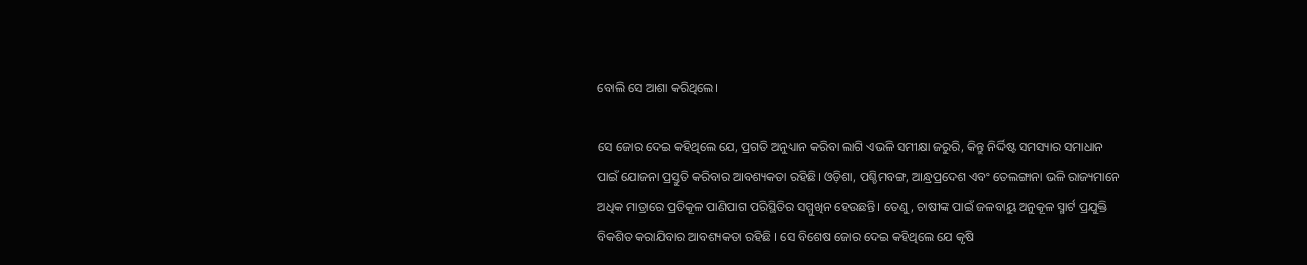ବୋଲି ସେ ଆଶା କରିଥିଲେ।

ସେ ଜୋର ଦେଇ କହିଥିଲେ ଯେ, ପ୍ରଗତି ଅନୁଧ୍ୟାନ କରିବା ଲାଗି ଏଭଳି ସମୀକ୍ଷା ଜରୁରି, କିନ୍ତୁ ନିର୍ଦ୍ଦିଷ୍ଟ ସମସ୍ୟାର ସମାଧାନ ପାଇଁ ଯୋଜନା ପ୍ରସ୍ତୁତି କରିବାର ଆବଶ୍ୟକତା ରହିଛି। ଓଡ଼ିଶା, ପଶ୍ଚିମବଙ୍ଗ, ଆନ୍ଧ୍ରପ୍ରଦେଶ ଏବଂ ତେଲଙ୍ଗାନା ଭଳି ରାଜ୍ୟମାନେ ଅଧିକ ମାତ୍ରାରେ ପ୍ରତିକୂଳ ପାଣିପାଗ ପରିସ୍ଥିତିର ସମ୍ମୁଖିନ ହେଉଛନ୍ତି। ତେଣୁ, ଚାଷୀଙ୍କ ପାଇଁ ଜଳବାୟୁ ଅନୁକୂଳ ସ୍ମାର୍ଟ ପ୍ରଯୁକ୍ତି ବିକଶିତ କରାଯିବାର ଆବଶ୍ୟକତା ରହିଛି । ସେ ବିଶେଷ ଜୋର ଦେଇ କହିଥିଲେ ଯେ କୃଷି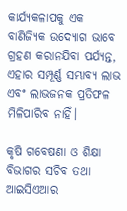କାର୍ଯ୍ୟକଳାପକୁ ଏକ ବାଣିଜ୍ୟିକ ଉଦ୍ୟୋଗ ଭାବେ ଗ୍ରହଣ କରାନଯିବା ପର୍ଯ୍ୟନ୍ତ, ଏହାର ସମ୍ପୂର୍ଣ୍ଣ ସମ୍ଭାବ୍ୟ ଲାଭ ଏବଂ ଲାଭଜନକ ପ୍ରତିଫଳ ମିଳିପାରିବ ନାହିଁ।

କୃଷି ଗବେଷଣା ଓ ଶିକ୍ଷା ବିଭାଗର ସଚିବ ତଥା ଆଇସିଏଆର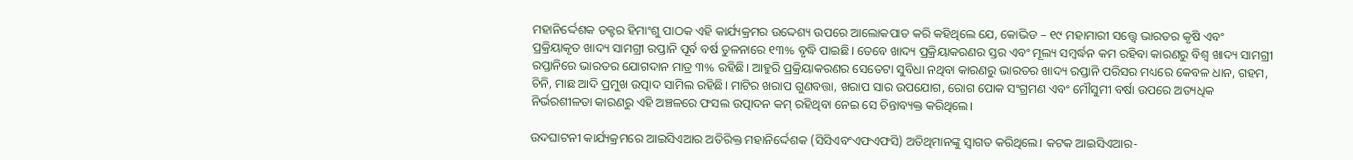ମହାନିର୍ଦ୍ଦେଶକ ଡକ୍ଟର ହିମାଂଶୁ ପାଠକ ଏହି କାର୍ଯ୍ୟକ୍ରମର ଉଦ୍ଦେଶ୍ୟ ଉପରେ ଆଲୋକପାତ କରି କହିଥିଲେ ଯେ, କୋଭିଡ – ୧୯ ମହାମାରୀ ସତ୍ତ୍ବେ ଭାରତର କୃଷି ଏବଂ ପ୍ରକ୍ରିୟାକୃତ ଖାଦ୍ୟ ସାମଗ୍ରୀ ରପ୍ତାନି ପୂର୍ବ ବର୍ଷ ତୁଳନାରେ ୧୩% ବୃଦ୍ଧି ପାଇଛି। ତେବେ ଖାଦ୍ୟ ପ୍ରକ୍ରିୟାକରଣର ସ୍ତର ଏବଂ ମୂଲ୍ୟ ସମ୍ବର୍ଦ୍ଧନ କମ ରହିବା କାରଣରୁ ବିଶ୍ବ ଖାଦ୍ୟ ସାମଗ୍ରୀ ରପ୍ତାନିରେ ଭାରତର ଯୋଗଦାନ ମାତ୍ର ୩% ରହିଛି। ଆହୁରି ପ୍ରକ୍ରିୟାକରଣର ସେତେଟା ସୁବିଧା ନଥିବା କାରଣରୁ ଭାରତର ଖାଦ୍ୟ ରପ୍ତାନି ପରିସର ମଧ୍ୟରେ କେବଳ ଧାନ, ଗହମ, ଚିନି, ମାଛ ଆଦି ପ୍ରମୁଖ ଉତ୍ପାଦ ସାମିଲ ରହିଛି। ମାଟିର ଖରାପ ଗୁଣବତ୍ତା, ଖରାପ ସାର ଉପଯୋଗ, ରୋଗ ପୋକ ସଂଗ୍ରମଣ ଏବଂ ମୌସୁମୀ ବର୍ଷା ଉପରେ ଅତ୍ୟଧିକ ନିର୍ଭରଶୀଳତା କାରଣରୁ ଏହି ଅଞ୍ଚଳରେ ଫସଲ ଉତ୍ପାଦନ କମ୍‌ ରହିଥିବା ନେଇ ସେ ଚିନ୍ତାବ୍ୟକ୍ତ କରିଥିଲେ।

ଉଦଘାଟନୀ କାର୍ଯ୍ୟକ୍ରମରେ ଆଇସିଏଆର ଅତିରିକ୍ତ ମହାନିର୍ଦ୍ଦେଶକ (ସିସିଏବଂଏଫଏଫସି) ଅତିଥିମାନଙ୍କୁ ସ୍ବାଗତ କରିଥିଲେ। କଟକ ଆଇସିଏଆର-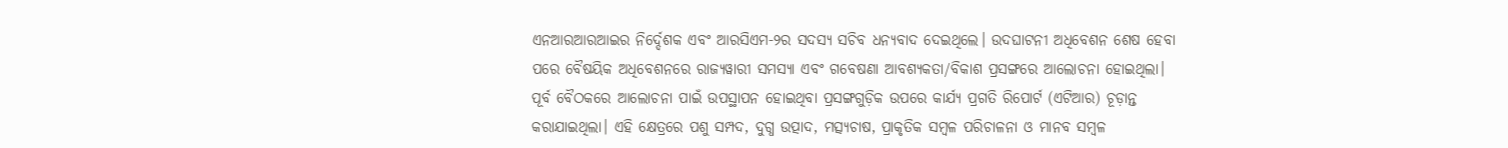ଏନଆରଆରଆଇର ନିର୍ଦ୍ଦେଶକ ଏବଂ ଆରସିଏମ-୨ର ସଦସ୍ୟ ସଚିବ ଧନ୍ୟବାଦ ଦେଇଥିଲେ। ଉଦଘାଟନୀ ଅଧିବେଶନ ଶେଷ ହେବା ପରେ ବୈଷୟିକ ଅଧିବେଶନରେ ରାଜ୍ୟୱାରୀ ସମସ୍ୟା ଏବଂ ଗବେଷଣା ଆବଶ୍ୟକତା/ବିକାଶ ପ୍ରସଙ୍ଗରେ ଆଲୋଚନା ହୋଇଥିଲା। ପୂର୍ବ ବୈଠକରେ ଆଲୋଚନା ପାଇଁ ଉପସ୍ଥାପନ ହୋଇଥିବା ପ୍ରସଙ୍ଗଗୁଡ଼ିକ ଉପରେ କାର୍ଯ୍ୟ ପ୍ରଗତି ରିପୋର୍ଟ (ଏଟିଆର) ଚୂଡ଼ାନ୍ତ କରାଯାଇଥିଲା। ଏହି କ୍ଷେତ୍ରରେ ପଶୁ ସମ୍ପଦ, ଦୁଗ୍ଧ ଉତ୍ପାଦ, ମତ୍ସ୍ୟଚାଷ, ପ୍ରାକୃତିକ ସମ୍ବଳ ପରିଚାଳନା ଓ ମାନବ ସମ୍ବଳ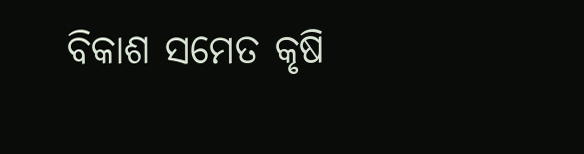ବିକାଶ ସମେତ କୃଷି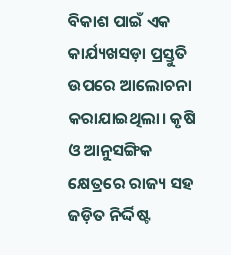ବିକାଶ ପାଇଁ ଏକ କାର୍ଯ୍ୟଖସଡ଼ା ପ୍ରସ୍ତୁତି ଉପରେ ଆଲୋଚନା କରାଯାଇଥିଲା। କୃଷି ଓ ଆନୁସଙ୍ଗିକ କ୍ଷେତ୍ରରେ ରାଜ୍ୟ ସହ ଜଡ଼ିତ ନିର୍ଦ୍ଦିଷ୍ଟ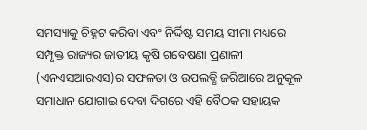ସମସ୍ୟାକୁ ଚିହ୍ନଟ କରିବା ଏବଂ ନିର୍ଦ୍ଦିଷ୍ଟ ସମୟ ସୀମା ମଧ୍ୟରେ ସମ୍ପୃକ୍ତ ରାଜ୍ୟର ଜାତୀୟ କୃଷି ଗବେଷଣା ପ୍ରଣାଳୀ (ଏନଏସଆରଏସ)ର ସଫଳତା ଓ ଉପଲବ୍ଧି ଜରିଆରେ ଅନୁକୂଳ ସମାଧାନ ଯୋଗାଇ ଦେବା ଦିଗରେ ଏହି ବୈଠକ ସହାୟକ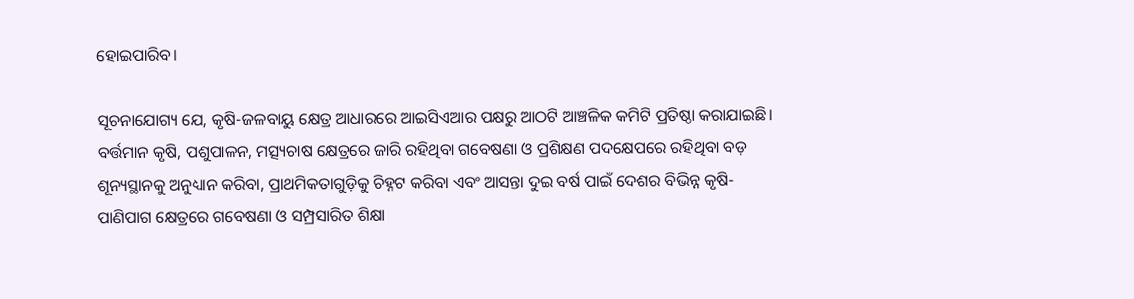ହୋଇପାରିବ।

ସୂଚନାଯୋଗ୍ୟ ଯେ, କୃଷି-ଜଳବାୟୁ କ୍ଷେତ୍ର ଆଧାରରେ ଆଇସିଏଆର ପକ୍ଷରୁ ଆଠଟି ଆଞ୍ଚଳିକ କମିଟି ପ୍ରତିଷ୍ଠା କରାଯାଇଛି। ବର୍ତ୍ତମାନ କୃଷି, ପଶୁପାଳନ, ମତ୍ସ୍ୟଚାଷ କ୍ଷେତ୍ରରେ ଜାରି ରହିଥିବା ଗବେଷଣା ଓ ପ୍ରଶିକ୍ଷଣ ପଦକ୍ଷେପରେ ରହିଥିବା ବଡ଼ ଶୂନ୍ୟସ୍ଥାନକୁ ଅନୁଧ୍ୟାନ କରିବା, ପ୍ରାଥମିକତାଗୁଡ଼ିକୁ ଚିହ୍ନଟ କରିବା ଏବଂ ଆସନ୍ତା ଦୁଇ ବର୍ଷ ପାଇଁ ଦେଶର ବିଭିନ୍ନ କୃଷି-ପାଣିପାଗ କ୍ଷେତ୍ରରେ ଗବେଷଣା ଓ ସମ୍ପ୍ରସାରିତ ଶିକ୍ଷା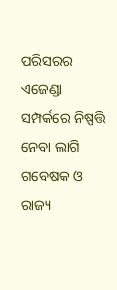ପରିସରର ଏଜେଣ୍ଡା ସମ୍ପର୍କରେ ନିଷ୍ପତ୍ତି ନେବା ଲାଗି ଗବେଷକ ଓ ରାଜ୍ୟ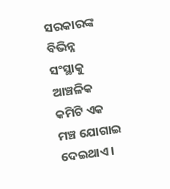ସରକାରଙ୍କ ବିଭିନ୍ନ ସଂସ୍ଥାକୁ ଆଞ୍ଚଳିକ କମିଟି ଏକ ମଞ୍ଚ ଯୋଗାଇ ଦେଇଥାଏ।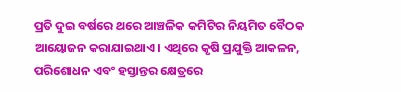ପ୍ରତି ଦୁଇ ବର୍ଷରେ ଥରେ ଆଞ୍ଚଳିକ କମିଟିର ନିୟମିତ ବୈଠକ ଆୟୋଜନ କରାଯାଇଥାଏ। ଏଥିରେ କୃଷି ପ୍ରଯୁକ୍ତି ଆକଳନ, ପରିଶୋଧନ ଏବଂ ହସ୍ତାନ୍ତର କ୍ଷେତ୍ରରେ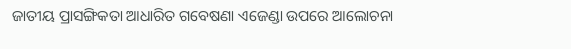ଜାତୀୟ ପ୍ରାସଙ୍ଗିକତା ଆଧାରିତ ଗବେଷଣା ଏଜେଣ୍ଡା ଉପରେ ଆଲୋଚନା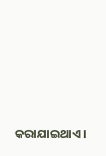କରାଯାଇଥାଏ।